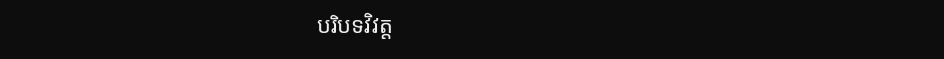បរិបទវិវត្ត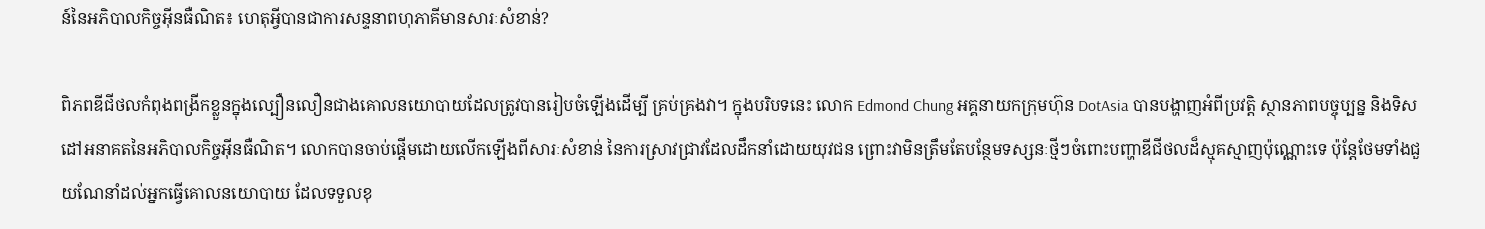ន៍នៃអភិបាលកិច្ចអ៊ីនធឺណិត៖ ហេតុអ្វីបានជាការសន្ទនាពហុភាគីមានសារៈសំខាន់?

ពិភពឌីជីថលកំពុងពង្រីកខ្លួនក្នុងល្បឿនលឿនជាងគោលនយោបាយដែលត្រូវបានរៀបចំឡើងដើម្បី គ្រប់គ្រងវា។ ក្នុងបរិបទនេះ លោក Edmond Chung អគ្គនាយកក្រុមហ៊ុន DotAsia បានបង្ហាញអំពីប្រវត្តិ ស្ថានភាពបច្ចុប្បន្ន និងទិសដៅអនាគតនៃអភិបាលកិច្ចអ៊ីនធឺណិត។ លោកបានចាប់ផ្តើមដោយលើកឡើងពីសារៈសំខាន់ នៃការស្រាវជ្រាវដែលដឹកនាំដោយយុវជន ព្រោះវាមិនត្រឹមតែបន្ថែមទស្សនៈថ្មីៗចំពោះបញ្ហាឌីជីថលដ៏ស្មុគស្មាញប៉ុណ្ណោះទេ ប៉ុន្តែថែមទាំងជួយណែនាំដល់អ្នកធ្វើគោលនយោបាយ ដែលទទួលខុ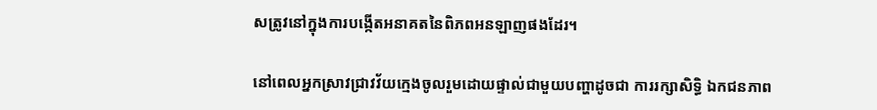សត្រូវនៅក្នុងការបង្កើតអនាគតនៃពិភពអនឡាញផងដែរ។

នៅពេលអ្នកស្រាវជ្រាវវ័យក្មេងចូលរួមដោយផ្ទាល់ជាមួយបញ្ហាដូចជា ការរក្សាសិទ្ធិ ឯកជនភាព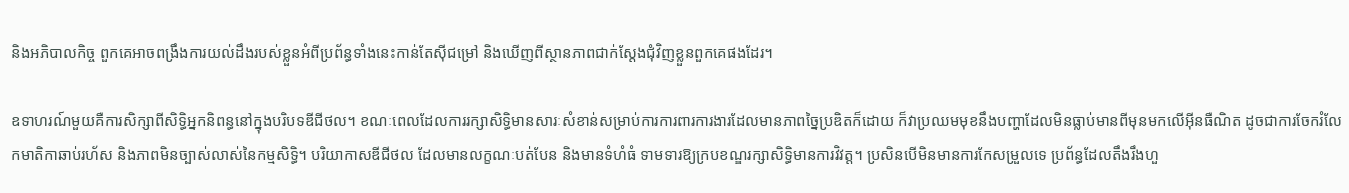និងអភិបាលកិច្ច ពួកគេអាចពង្រឹងការយល់ដឹងរបស់ខ្លួនអំពីប្រព័ន្ធទាំងនេះកាន់តែស៊ីជម្រៅ និងឃើញពីស្ថានភាពជាក់ស្តែងជុំវិញខ្លួនពួកគេផងដែរ។

ឧទាហរណ៍មួយគឺការសិក្សាពីសិទ្ធិអ្នកនិពន្ធនៅក្នុងបរិបទឌីជីថល។ ខណៈពេលដែលការរក្សាសិទ្ធិមានសារៈសំខាន់សម្រាប់ការការពារការងារដែលមានភាពច្នៃប្រឌិតក៏ដោយ ក៏វាប្រឈមមុខនឹងបញ្ហាដែលមិនធ្លាប់មានពីមុនមកលើអ៊ីនធឺណិត ដូចជាការចែករំលែកមាតិកាឆាប់រហ័ស និងភាពមិនច្បាស់លាស់នៃកម្មសិទ្ធិ។ បរិយាកាសឌីជីថល ដែលមានលក្ខណៈបត់បែន និងមានទំហំធំ ទាមទារឱ្យក្របខណ្ឌរក្សាសិទ្ធិមានការវិវត្ត។ ប្រសិនបើមិនមានការកែសម្រួលទេ ប្រព័ន្ធដែលតឹងរឹងហួ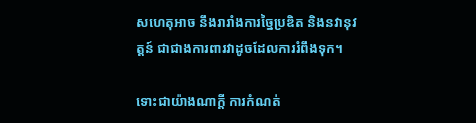សហេតុអាច នឹងរារាំងការច្នៃប្រឌិត និងនវានុវត្តន៍ ជាជាងការពារវាដូចដែលការរំពឹងទុក។

ទោះជាយ៉ាងណាក្តី ការកំណត់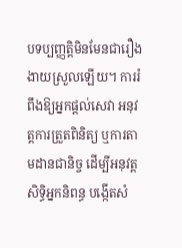បទប្បញ្ញត្តិមិនមែនជារឿងងាយស្រួលឡើយ។ ការរំពឹងឱ្យអ្នកផ្តល់សេវា អនុវត្តការត្រួតពិនិត្យ ឬការតាមដានជានិច្ច ដើម្បីអនុវត្តសិទ្ធិអ្នកនិពន្ធ បង្កើតសំ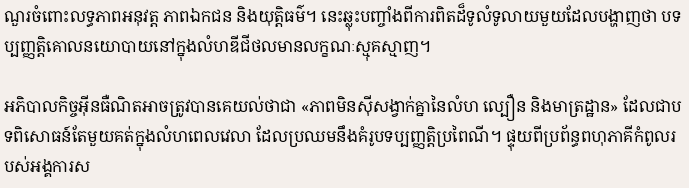ណួរចំពោះលទ្ធភាពអនុវត្ត ភាពឯកជន និងយុត្តិធម៌។ នេះឆ្លុះបញ្ចាំងពីការពិតដ៏ទូលំទូលាយមួយដែលបង្ហាញថា បទប្បញ្ញត្តិគោលនយោបាយនៅក្នុងលំហឌីជីថលមានលក្ខណៈស្មុគស្មាញ។

អភិបាលកិច្ចអ៊ីនធឺណិតអាចត្រូវបានគេយល់ថាជា «ភាពមិនស៊ីសង្វាក់គ្នានៃលំហ ល្បឿន និងមាត្រដ្ឋាន» ដែលជាបទពិសោធន៍តែមួយគត់ក្នុងលំហពេលវេលា ដែលប្រឈមនឹងគំរូបទប្បញ្ញត្តិប្រពៃណី។ ផ្ទុយពីប្រព័ន្ធពហុភាគីកំពូលរបស់អង្គការស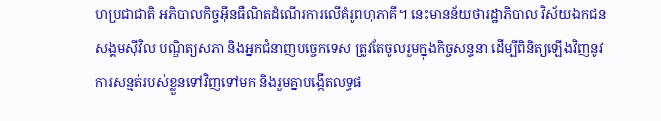ហប្រជាជាតិ អភិបាលកិច្ចអ៊ីនធឺណិតដំណើរការលើគំរូពហុភាគី។ នេះមានន័យថារដ្ឋាភិបាល វិស័យឯកជន សង្គមស៊ីវិល បណ្ឌិត្យសភា និងអ្នកជំនាញបច្ចេកទេស ត្រូវតែចូលរួមក្នុងកិច្ចសន្ទនា ដើម្បីពិនិត្យឡើងវិញនូវការសន្មត់របស់ខ្លួនទៅវិញទៅមក និងរួមគ្នាបង្កើតលទ្ធផ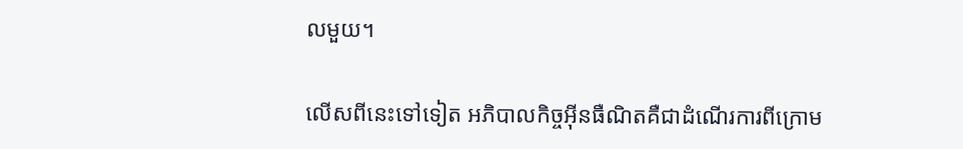លមួយ។

លើសពីនេះទៅទៀត អភិបាលកិច្ចអ៊ីនធឺណិតគឺជាដំណើរការពីក្រោម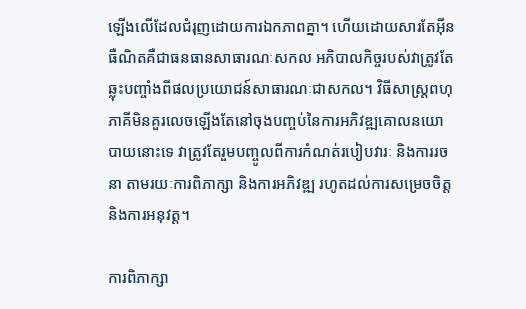ឡើងលើដែលជំរុញដោយការឯកភាពគ្នា។ ហើយដោយសារតែអ៊ីនធឺណិតគឺជាធនធានសាធារណៈសកល អភិបាលកិច្ចរបស់វាត្រូវតែឆ្លុះបញ្ចាំងពីផលប្រយោជន៍សាធារណៈជាសកល។ វិធីសាស្ត្រពហុភាគីមិនគួរលេចឡើងតែនៅចុងបញ្ចប់នៃការអភិវឌ្ឍគោលនយោបាយនោះទេ វាត្រូវតែរួមបញ្ចូលពីការកំណត់របៀបវារៈ និងការរចនា តាមរយៈការពិភាក្សា និងការអភិវឌ្ឍ រហូតដល់ការសម្រេចចិត្ត និងការអនុវត្ត។

ការពិភាក្សា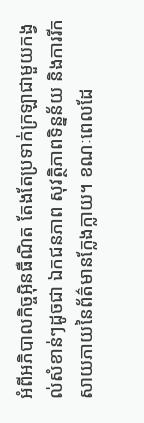អំពីអភិបាលកិច្ចអ៊ិនធឺណិត តែងតែប្រទាក់ក្រឡាជាមួយកង្វល់សំខាន់ៗដូចជា ឯកជនភាព សុវត្ថិភាពទិន្នន័យ និងការរីកសាយភាយនៃព័ត៌មានក្លែងក្លាយ។ ខណៈពេលដែ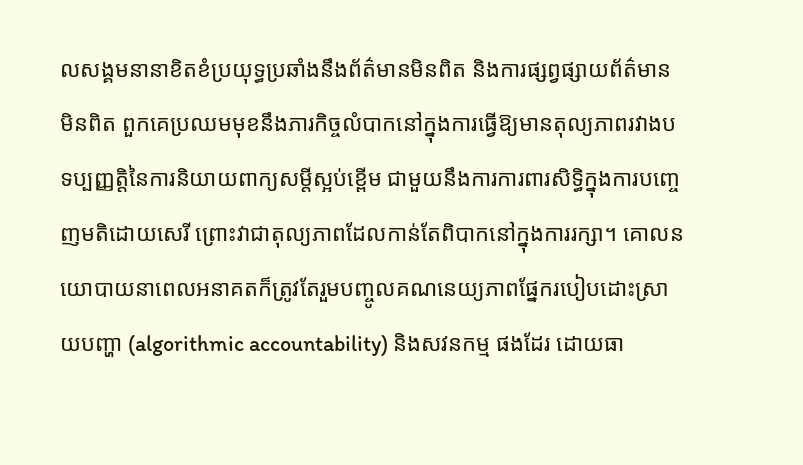លសង្គមនានាខិតខំប្រយុទ្ធប្រឆាំងនឹងព័ត៌មានមិនពិត និងការផ្សព្វផ្សាយព័ត៌មានមិនពិត ពួកគេប្រឈមមុខនឹងភារកិច្ចលំបាកនៅក្នុងការធ្វើឱ្យមានតុល្យភាពរវាងបទប្បញ្ញត្តិនៃការនិយាយពាក្យសម្តីស្អប់ខ្ពើម ជាមួយនឹងការការពារសិទ្ធិក្នុងការបញ្ចេញមតិដោយសេរី ព្រោះវាជាតុល្យភាពដែលកាន់តែពិបាកនៅក្នុងការរក្សា។ គោលនយោបាយនាពេលអនាគតក៏ត្រូវតែរួមបញ្ចូលគណនេយ្យភាពផ្នែករបៀបដោះស្រាយបញ្ហា (algorithmic accountability) និងសវនកម្ម ផងដែរ ដោយធា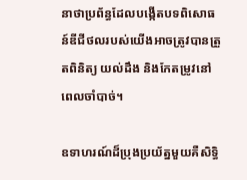នាថាប្រព័ន្ធដែលបង្កើតបទពិសោធន៍ឌីជីថលរបស់យើងអាចត្រូវបានត្រួតពិនិត្យ យល់ដឹង និងកែតម្រូវនៅពេលចាំបាច់។

ឧទាហរណ៍ដ៏ប្រុងប្រយ័ត្នមួយគឺសិទ្ធិ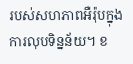របស់សហភាពអឺរ៉ុបក្នុងការលុបទិន្នន័យ។ ខ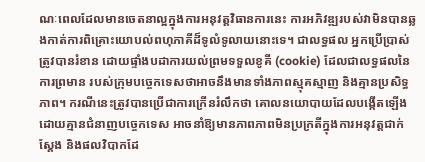ណៈពេលដែលមានចេតនាល្អក្នុងការអនុវត្តវិធានការនេះ ការអភិវឌ្ឍរបស់វាមិនបានឆ្លងកាត់ការពិគ្រោះយោបល់ពហុភាគីដ៏ទូលំទូលាយនោះទេ។ ជាលទ្ធផល អ្នកប្រើប្រាស់ត្រូវបានរំខាន ដោយផ្ទាំងបដាការយល់ព្រមទទួលខូគី (cookie) ដែលជាលទ្ធផលនៃការព្រមាន របស់ក្រុមបច្ចេកទេសថាអាចនឹងមានទាំងភាពស្មុគស្មាញ និងគ្មានប្រសិទ្ធភាព។ ករណីនេះត្រូវបានប្រើជាការក្រើនរំលឹកថា គោលនយោបាយដែលបង្កើតឡើងដោយគ្មានជំនាញបច្ចេកទេស អាចនាំឱ្យមានភាពភាពមិនប្រក្រតីក្នុងការអនុវត្តជាក់ស្តែង និងផលវិបាកដែ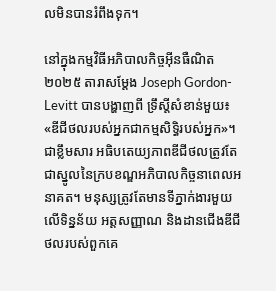លមិនបានរំពឹងទុក។

នៅក្នុងកម្មវិធីអភិបាលកិច្ចអ៊ីនធឺណិត២០២៥ តារាសម្តែង Joseph Gordon-Levitt បានបង្ហាញពី ទ្រឹស្តីសំខាន់មួយ៖ «ឌីជីថលរបស់អ្នកជាកម្មសិទ្ធិរបស់អ្នក»។ ជាខ្លឹមសារ អធិបតេយ្យភាពឌីជីថលត្រូវតែជាស្នូលនៃក្របខណ្ឌអភិបាលកិច្ចនាពេលអនាគត។ មនុស្សត្រូវតែមានទីភ្នាក់ងារមួយលើទិន្នន័យ អត្តសញ្ញាណ និងដានជើងឌីជីថលរបស់ពួកគេ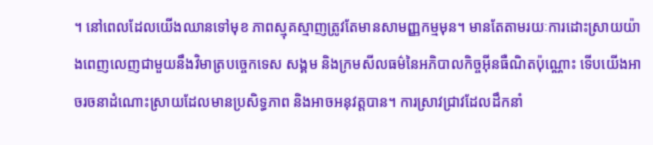។ នៅពេលដែលយើងឈានទៅមុខ ភាពស្មុគស្មាញត្រូវតែមានសាមញ្ញកម្មមុន។ មានតែតាមរយៈការដោះស្រាយយ៉ាងពេញលេញជាមួយនឹងវិមាត្របច្ចេកទេស សង្គម និងក្រមសីលធម៌នៃអភិបាលកិច្ចអ៊ីនធឺណិតប៉ុណ្ណោះ ទើបយើងអាចរចនាដំណោះស្រាយដែលមានប្រសិទ្ធភាព និងអាចអនុវត្តបាន។ ការស្រាវជ្រាវដែលដឹកនាំ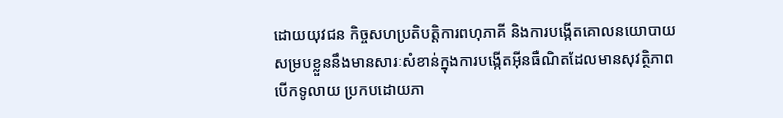ដោយយុវជន កិច្ចសហប្រតិបត្តិការពហុភាគី និងការបង្កើតគោលនយោបាយសម្របខ្លួននឹងមានសារៈសំខាន់ក្នុងការបង្កើតអ៊ីនធឺណិតដែលមានសុវត្ថិភាព បើកទូលាយ ប្រកបដោយភា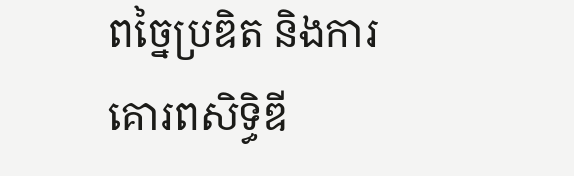ពច្នៃប្រឌិត និងការគោរពសិទ្ធិឌី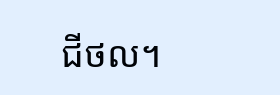ជីថល។